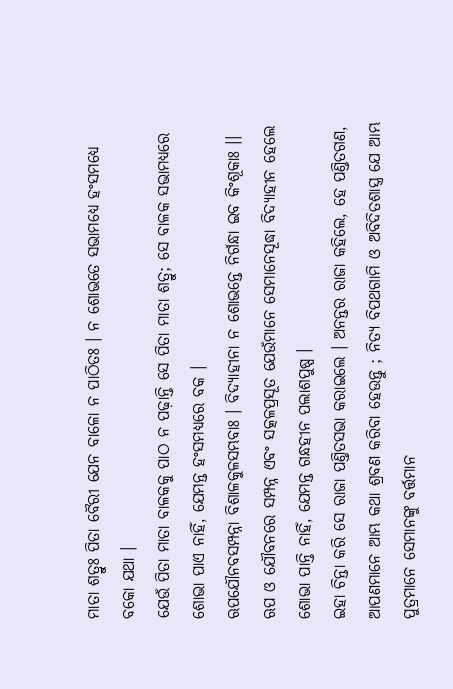ମାତା ଶତ୍ରୁଃ ପିତା ବୈରୀ ଯେନ ବାଳୋ ନ ପାଠିତଃ । ନ ଶୋଭତେ ସଭାମଧ୍ୟେ ହଂସମଧ୍ୟେ ବକୋ ଯଥା ।
ଯେଉଁ ପିତା ମାତା ବାଳକକୁ ପାଠ ନ ପଢ଼ାନ୍ତି ସେ ପିତା ମାତା ଶତ୍ରୁ; ସେ ବାଳକ ସଭାମଧ୍ୟରେ ଶୋଭା ପାଏ ନାହିଁ, ଯେମନ୍ତ ହଂସମଧ୍ୟରେ ବକ ।
ଋପଯୌନବସମ୍ପନ୍ନା ବିଶାଳକୁଳସମ୍ଭବାଃ । ବିଦ୍ୟାହୀନା ନ ଶୋଭନ୍ତେ ନିର୍ଗନ୍ଧା ଇବ କିଂଶୂକାଃ ।।
ଋପ ଓ ଯୌବନରେ ସମ୍ପନ୍ନ ଏବଂ ସତ୍କଳପ୍ରସୂତ ଯେଉଁମାନେ ସେମାନେସୂଦ୍ଧା ବିଦ୍ୟାହୀନ ହେଲେ ଶୋଭା ପାନ୍ତି ନାହିଁ, ଯେମନ୍ତ ଗନ୍ଧହୀନ ପଲାଶପୁଷ୍ପ ।
ଇହା ଚିନ୍ତା କରି ସେ ରାଜା ପଣ୍ତିତସଭା କରାଇଲେ । ଅନନ୍ତର ରାଜା କହିଲେ, ହେ ପଣ୍ତିତଗଣ, ଆପଣମାନେ ଆମ୍ଭ କଥା ଶ୍ରବଣ କରିବା ହେଉନ୍ତୁ ; ନିତ୍ୟ ବିପଥଗାମି ଓ ଅବିଦିତଶାସ୍ତ୍ର ଯେ ଆମ୍ଭ ପୁତ୍ରମାନେ ସେମାନଙ୍କୁ ବର୍ତ୍ତମାନ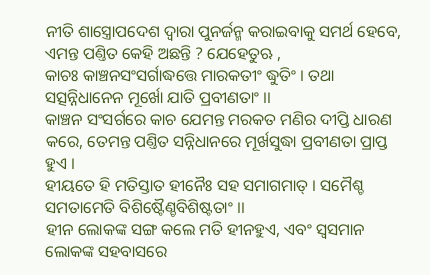ନୀତି ଶାସ୍ତ୍ରୋପଦେଶ ଦ୍ୱାରା ପୁନର୍ଜନ୍ମ କରାଇବାକୁ ସମର୍ଥ ହେବେ, ଏମନ୍ତ ପଣ୍ତିତ କେହି ଅଛନ୍ତି ? ଯେହେତୁଋ ,
କାଚଃ କାଞ୍ଚନସଂସର୍ଗାଦ୍ଧତ୍ତେ ମାରକତୀଂ ଦ୍ଧୁତିଂ । ତଥା ସତ୍ସନ୍ନିଧାନେନ ମୂର୍ଖୋ ଯାତି ପ୍ରବୀଣତାଂ ।।
କାଞ୍ଚନ ସଂସର୍ଗରେ କାଚ ଯେମନ୍ତ ମରକତ ମଣିର ଦୀପ୍ତି ଧାରଣ କରେ, ତେମନ୍ତ ପଣ୍ତିତ ସନ୍ନିଧାନରେ ମୂର୍ଖସୁଦ୍ଧା ପ୍ରବୀଣତା ପ୍ରାପ୍ତ ହୁଏ ।
ହୀୟତେ ହି ମତିସ୍ତାତ ହୀନୈଃ ସହ ସମାଗମାତ୍ । ସମୈଶ୍ଚ ସମତାମେତି ବିଶିଷ୍ଟୈଣ୍ଚବିଶିଷ୍ଟତାଂ ।।
ହୀନ ଲୋକଙ୍କ ସଙ୍ଗ କଲେ ମତି ହୀନହୁଏ, ଏବଂ ସ୍ୱସମାନ ଲୋକଙ୍କ ସହବାସରେ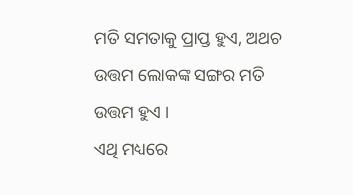ମତି ସମତାକୁ ପ୍ରାପ୍ତ ହୁଏ, ଅଥଚ ଉତ୍ତମ ଲୋକଙ୍କ ସଙ୍ଗର ମତି ଉତ୍ତମ ହୁଏ ।
ଏଥି ମଧ୍ୟରେ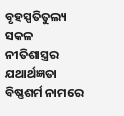ବୃହସ୍ପତିତୁଲ୍ୟ ସକଳ ନୀତିଶାସ୍ତ୍ରର ଯଥାର୍ଥଜ୍ଞତା ବିଷ୍ଣଶର୍ମ ନାମରେ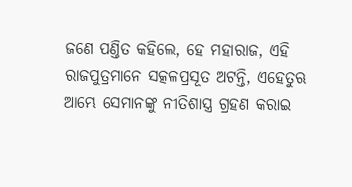ଜଣେ ପଣ୍ତିତ କହିଲେ, ହେ ମହାରାଜ, ଏହି ରାଜପୁତ୍ରମାନେ ସତ୍କଳପ୍ରସୂତ ଅଟନ୍ତି, ଏହେତୁଋ ଆମ୍ଭେ ସେମାନଙ୍କୁ ନୀତିଶାସ୍ତ୍ର ଗ୍ରହଣ କରାଇ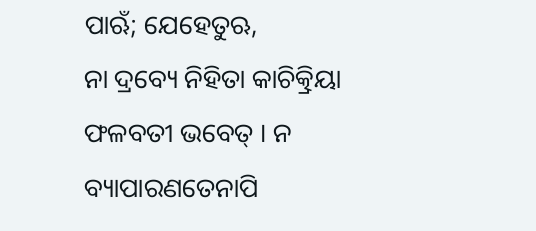ପାଋଁ; ଯେହେତୁଋ,
ନା ଦ୍ରବ୍ୟେ ନିହିତା କାଚିତ୍କ୍ରିୟା ଫଳବତୀ ଭବେତ୍ । ନ ବ୍ୟାପାରଣତେନାପି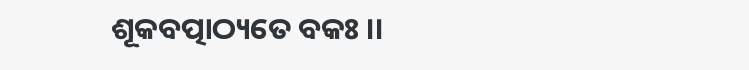ଶୂକବତ୍ପାଠ୍ୟତେ ବକଃ ।।